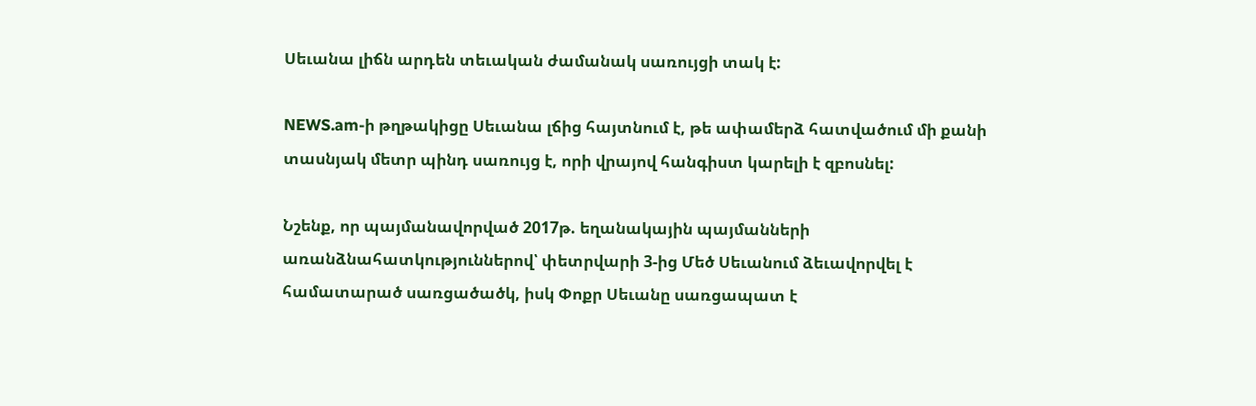Սեւանա լիճն արդեն տեւական ժամանակ սառույցի տակ է:

NEWS.am-ի թղթակիցը Սեւանա լճից հայտնում է, թե ափամերձ հատվածում մի քանի տասնյակ մետր պինդ սառույց է, որի վրայով հանգիստ կարելի է զբոսնել:

Նշենք, որ պայմանավորված 2017թ. եղանակային պայմանների առանձնահատկություններով՝ փետրվարի 3-ից Մեծ Սեւանում ձեւավորվել է համատարած սառցածածկ, իսկ Փոքր Սեւանը սառցապատ է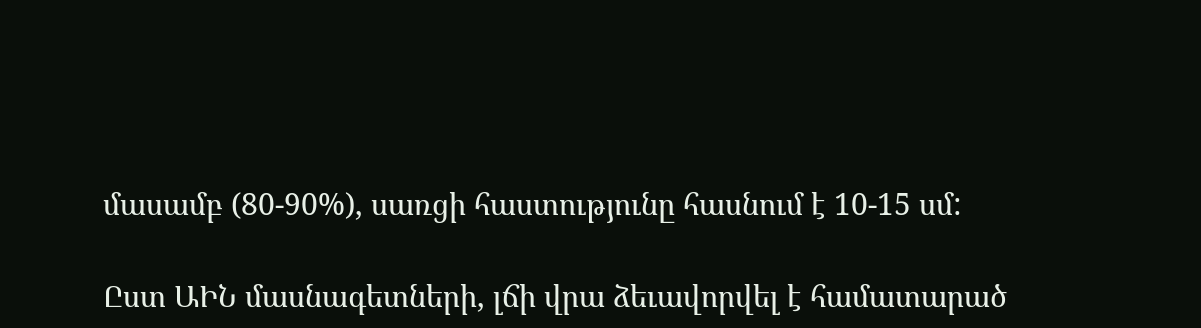մասամբ (80-90%), սառցի հաստությունը հասնում է 10-15 սմ:

Ըստ ԱԻՆ մասնագետների, լճի վրա ձեւավորվել է համատարած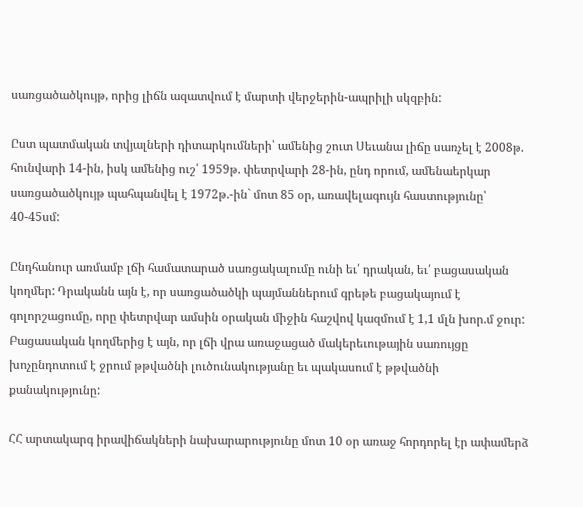սառցածածկույթ, որից լիճն ազատվում է մարտի վերջերին-ապրիլի սկզբին:

Ըստ պատմական տվյալների դիտարկումների՝ ամենից շուտ Սեւանա լիճը սառչել է 2008թ. հունվարի 14-ին, իսկ ամենից ուշ՝ 1959թ. փետրվարի 28-ին, ընդ որում, ամենաերկար սառցածածկույթ պահպանվել է 1972թ.-ին` մոտ 85 օր, առավելագույն հաստությունը՝ 40-45սմ:

Ընդհանուր առմամբ լճի համատարած սառցակալումը ունի եւ՛ դրական, եւ՛ բացասական կողմեր: Դրականն այն է, որ սառցածածկի պայմաններում գրեթե բացակայում է գոլորշացումը, որը փետրվար ամսին օրական միջին հաշվով կազմում է 1,1 մլն խոր.մ ջուր: Բացասական կողմերից է այն, որ լճի վրա առաջացած մակերեւութային սառույցը խոչընդոտում է ջրում թթվածնի լուծունակությանը եւ պակասում է թթվածնի քանակությունը:

ՀՀ արտակարգ իրավիճակների նախարարությունը մոտ 10 օր առաջ հորդորել էր ափամերձ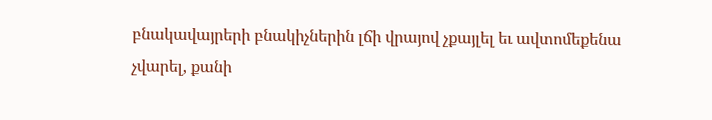բնակավայրերի բնակիչներին լճի վրայով չքայլել եւ ավտոմեքենա չվարել, քանի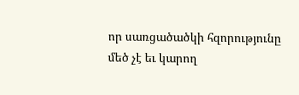որ սառցածածկի հզորությունը մեծ չէ եւ կարող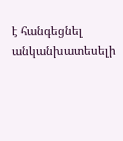է հանգեցնել անկանխատեսելի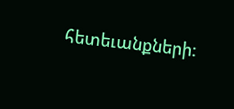հետեւանքների: